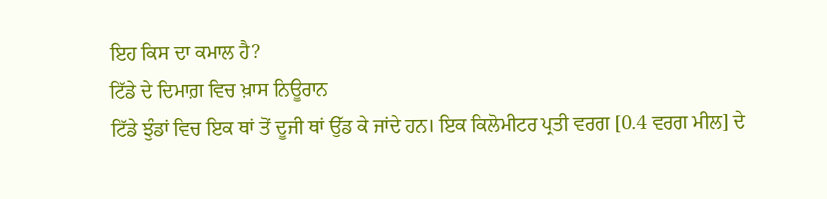ਇਹ ਕਿਸ ਦਾ ਕਮਾਲ ਹੈ?
ਟਿੱਡੇ ਦੇ ਦਿਮਾਗ਼ ਵਿਚ ਖ਼ਾਸ ਨਿਊਰਾਨ
ਟਿੱਡੇ ਝੁੰਡਾਂ ਵਿਚ ਇਕ ਥਾਂ ਤੋਂ ਦੂਜੀ ਥਾਂ ਉੱਡ ਕੇ ਜਾਂਦੇ ਹਨ। ਇਕ ਕਿਲੋਮੀਟਰ ਪ੍ਰਤੀ ਵਰਗ [0.4 ਵਰਗ ਮੀਲ] ਦੇ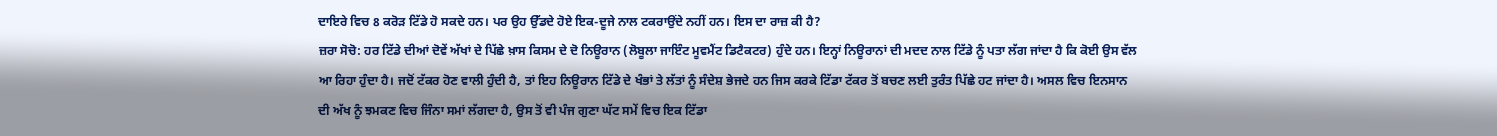ਦਾਇਰੇ ਵਿਚ 8 ਕਰੋੜ ਟਿੱਡੇ ਹੋ ਸਕਦੇ ਹਨ। ਪਰ ਉਹ ਉੱਡਦੇ ਹੋਏ ਇਕ-ਦੂਜੇ ਨਾਲ ਟਕਰਾਉਂਦੇ ਨਹੀਂ ਹਨ। ਇਸ ਦਾ ਰਾਜ਼ ਕੀ ਹੈ?
ਜ਼ਰਾ ਸੋਚੋ: ਹਰ ਟਿੱਡੇ ਦੀਆਂ ਦੋਵੇਂ ਅੱਖਾਂ ਦੇ ਪਿੱਛੇ ਖ਼ਾਸ ਕਿਸਮ ਦੇ ਦੋ ਨਿਊਰਾਨ (ਲੋਬੂਲਾ ਜਾਇੰਟ ਮੂਵਮੈਂਟ ਡਿਟੈਕਟਰ) ਹੁੰਦੇ ਹਨ। ਇਨ੍ਹਾਂ ਨਿਊਰਾਨਾਂ ਦੀ ਮਦਦ ਨਾਲ ਟਿੱਡੇ ਨੂੰ ਪਤਾ ਲੱਗ ਜਾਂਦਾ ਹੈ ਕਿ ਕੋਈ ਉਸ ਵੱਲ ਆ ਰਿਹਾ ਹੁੰਦਾ ਹੈ। ਜਦੋਂ ਟੱਕਰ ਹੋਣ ਵਾਲੀ ਹੁੰਦੀ ਹੈ, ਤਾਂ ਇਹ ਨਿਊਰਾਨ ਟਿੱਡੇ ਦੇ ਖੰਭਾਂ ਤੇ ਲੱਤਾਂ ਨੂੰ ਸੰਦੇਸ਼ ਭੇਜਦੇ ਹਨ ਜਿਸ ਕਰਕੇ ਟਿੱਡਾ ਟੱਕਰ ਤੋਂ ਬਚਣ ਲਈ ਤੁਰੰਤ ਪਿੱਛੇ ਹਟ ਜਾਂਦਾ ਹੈ। ਅਸਲ ਵਿਚ ਇਨਸਾਨ ਦੀ ਅੱਖ ਨੂੰ ਝਮਕਣ ਵਿਚ ਜਿੰਨਾ ਸਮਾਂ ਲੱਗਦਾ ਹੈ, ਉਸ ਤੋਂ ਵੀ ਪੰਜ ਗੁਣਾ ਘੱਟ ਸਮੇਂ ਵਿਚ ਇਕ ਟਿੱਡਾ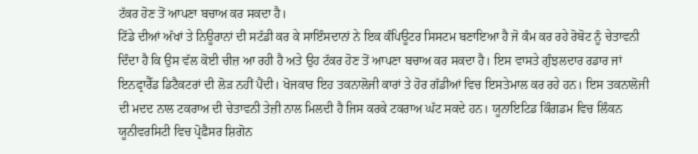ਟੱਕਰ ਹੋਣ ਤੋਂ ਆਪਣਾ ਬਚਾਅ ਕਰ ਸਕਦਾ ਹੈ।
ਟਿੱਡੇ ਦੀਆਂ ਅੱਖਾਂ ਤੇ ਨਿਊਰਾਨਾਂ ਦੀ ਸਟੱਡੀ ਕਰ ਕੇ ਸਾਇੰਸਦਾਨਾਂ ਨੇ ਇਕ ਕੰਪਿਊਟਰ ਸਿਸਟਮ ਬਣਾਇਆ ਹੈ ਜੋ ਕੰਮ ਕਰ ਰਹੇ ਰੋਬੋਟ ਨੂੰ ਚੇਤਾਵਨੀ ਦਿੰਦਾ ਹੈ ਕਿ ਉਸ ਵੱਲ ਕੋਈ ਚੀਜ਼ ਆ ਰਹੀ ਹੈ ਅਤੇ ਉਹ ਟੱਕਰ ਹੋਣ ਤੋਂ ਆਪਣਾ ਬਚਾਅ ਕਰ ਸਕਦਾ ਹੈ। ਇਸ ਵਾਸਤੇ ਗੁੰਝਲਦਾਰ ਰਡਾਰ ਜਾਂ ਇਨਫ੍ਰਾਰੈੱਡ ਡਿਟੈਕਟਰਾਂ ਦੀ ਲੋੜ ਨਹੀਂ ਪੈਂਦੀ। ਖੋਜਕਾਰ ਇਹ ਤਕਨਾਲੋਜੀ ਕਾਰਾਂ ਤੇ ਹੋਰ ਗੱਡੀਆਂ ਵਿਚ ਇਸਤੇਮਾਲ ਕਰ ਰਹੇ ਹਨ। ਇਸ ਤਕਨਾਲੋਜੀ ਦੀ ਮਦਦ ਨਾਲ ਟਕਰਾਅ ਦੀ ਚੇਤਾਵਨੀ ਤੇਜ਼ੀ ਨਾਲ ਮਿਲਦੀ ਹੈ ਜਿਸ ਕਰਕੇ ਟਕਰਾਅ ਘੱਟ ਸਕਦੇ ਹਨ। ਯੂਨਾਇਟਿਡ ਕਿੰਗਡਮ ਵਿਚ ਲਿੰਕਨ ਯੂਨੀਵਰਸਿਟੀ ਵਿਚ ਪ੍ਰੋਫ਼ੈਸਰ ਸ਼ਿਗੋਨ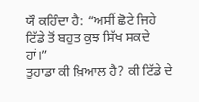ਯੌ ਕਹਿੰਦਾ ਹੈ: “ਅਸੀਂ ਛੋਟੇ ਜਿਹੇ ਟਿੱਡੇ ਤੋਂ ਬਹੁਤ ਕੁਝ ਸਿੱਖ ਸਕਦੇ ਹਾਂ।”
ਤੁਹਾਡਾ ਕੀ ਖ਼ਿਆਲ ਹੈ? ਕੀ ਟਿੱਡੇ ਦੇ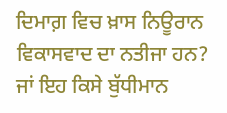ਦਿਮਾਗ਼ ਵਿਚ ਖ਼ਾਸ ਨਿਊਰਾਨ ਵਿਕਾਸਵਾਦ ਦਾ ਨਤੀਜਾ ਹਨ? ਜਾਂ ਇਹ ਕਿਸੇ ਬੁੱਧੀਮਾਨ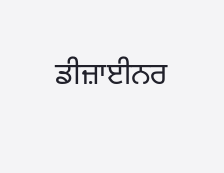ਡੀਜ਼ਾਈਨਰ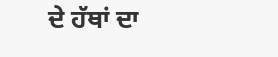ਦੇ ਹੱਥਾਂ ਦਾ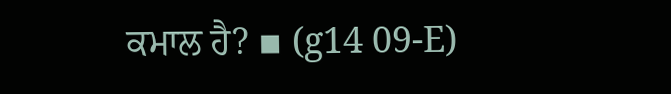ਕਮਾਲ ਹੈ? ▪ (g14 09-E)